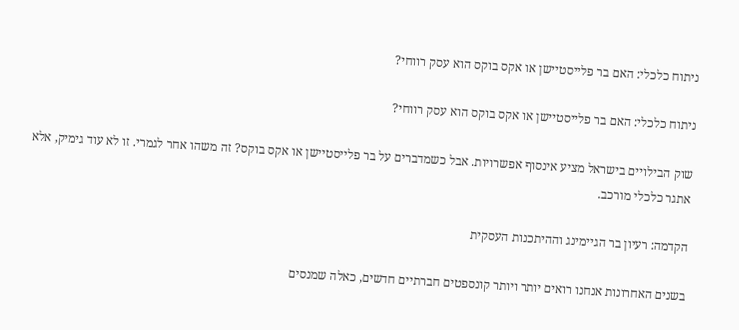ניתוח כלכלי: האם בר פלייסטיישן או אקס בוקס הוא עסק רווחי?

ניתוח כלכלי: האם בר פלייסטיישן או אקס בוקס הוא עסק רווחי?

שוק הבילויים בישראל מציע אינסוף אפשרויות. אבל כשמדברים על בר פלייסטיישן או אקס בוקס? זה משהו אחר לגמרי. זו לא עוד גימיק, אלא אתגר כלכלי מורכב.

הקדמה: רעיון בר הגיימינג וההיתכנות העסקית

בשנים האחרונות אנחנו רואים יותר ויותר קונספטים חברתיים חדשים, כאלה שמנסים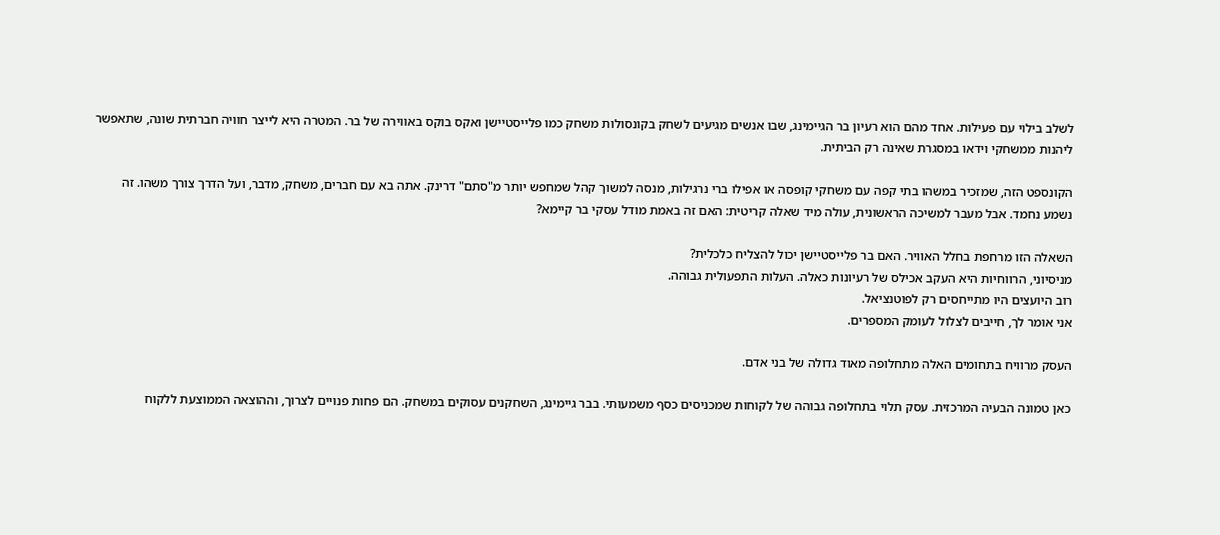לשלב בילוי עם פעילות. אחד מהם הוא רעיון בר הגיימינג, שבו אנשים מגיעים לשחק בקונסולות משחק כמו פלייסטיישן ואקס בוקס באווירה של בר. המטרה היא לייצר חוויה חברתית שונה, שתאפשר ליהנות ממשחקי וידאו במסגרת שאינה רק הביתית.

הקונספט הזה, שמזכיר במשהו בתי קפה עם משחקי קופסה או אפילו ברי נרגילות, מנסה למשוך קהל שמחפש יותר מ"סתם" דרינק. אתה בא עם חברים, משחק, מדבר, ועל הדרך צורך משהו. זה נשמע נחמד. אבל מעבר למשיכה הראשונית, עולה מיד שאלה קריטית: האם זה באמת מודל עסקי בר קיימא?

השאלה הזו מרחפת בחלל האוויר. האם בר פלייסטיישן יכול להצליח כלכלית?
מניסיוני, הרווחיות היא העקב אכילס של רעיונות כאלה. העלות התפעולית גבוהה.
רוב היועצים היו מתייחסים רק לפוטנציאל.
אני אומר לך, חייבים לצלול לעומק המספרים.

העסק מרוויח בתחומים האלה מתחלופה מאוד גדולה של בני אדם.

כאן טמונה הבעיה המרכזית. עסק תלוי בתחלופה גבוהה של לקוחות שמכניסים כסף משמעותי. בבר גיימינג, השחקנים עסוקים במשחק. הם פחות פנויים לצרוך, וההוצאה הממוצעת ללקוח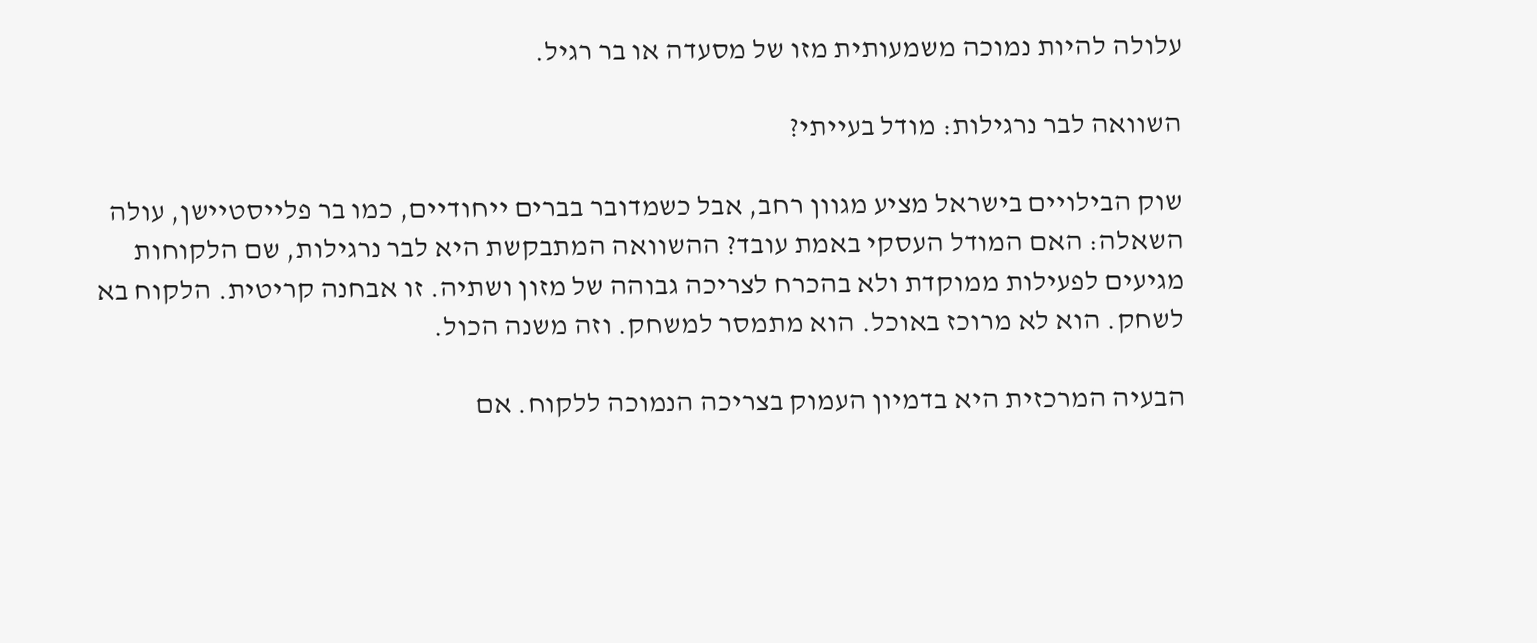עלולה להיות נמוכה משמעותית מזו של מסעדה או בר רגיל.

השוואה לבר נרגילות: מודל בעייתי?

שוק הבילויים בישראל מציע מגוון רחב, אבל כשמדובר בברים ייחודיים, כמו בר פלייסטיישן, עולה השאלה: האם המודל העסקי באמת עובד? ההשוואה המתבקשת היא לבר נרגילות, שם הלקוחות מגיעים לפעילות ממוקדת ולא בהכרח לצריכה גבוהה של מזון ושתיה. זו אבחנה קריטית. הלקוח בא לשחק. הוא לא מרוכז באוכל. הוא מתמסר למשחק. וזה משנה הכול.

הבעיה המרכזית היא בדמיון העמוק בצריכה הנמוכה ללקוח. אם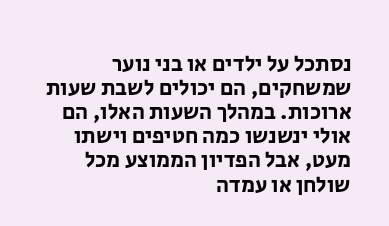נסתכל על ילדים או בני נוער שמשחקים, הם יכולים לשבת שעות ארוכות. במהלך השעות האלו, הם אולי ינשנשו כמה חטיפים וישתו מעט, אבל הפדיון הממוצע מכל שולחן או עמדה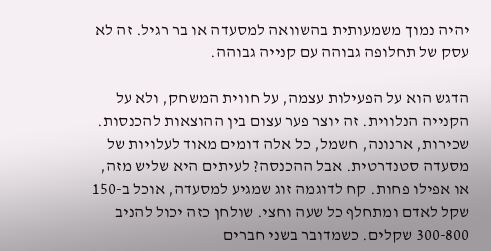יהיה נמוך משמעותית בהשוואה למסעדה או בר רגיל. זה לא עסק של תחלופה גבוהה עם קנייה גבוהה.

הדגש הוא על הפעילות עצמה, על חווית המשחק, ולא על הקנייה הנלווית. זה יוצר פער עצום בין ההוצאות להכנסות. שכירות, ארנונה, חשמל, כל אלה דומים מאוד לעלויות של מסעדה סטנדרטית. אבל ההכנסה? לעיתים היא שליש מזה, או אפילו פחות. קח לדוגמה זוג שמגיע למסעדה, אוכל ב-150 שקל לאדם ומתחלף כל שעה וחצי. שולחן כזה יכול להניב 300-800 שקלים. כשמדובר בשני חברים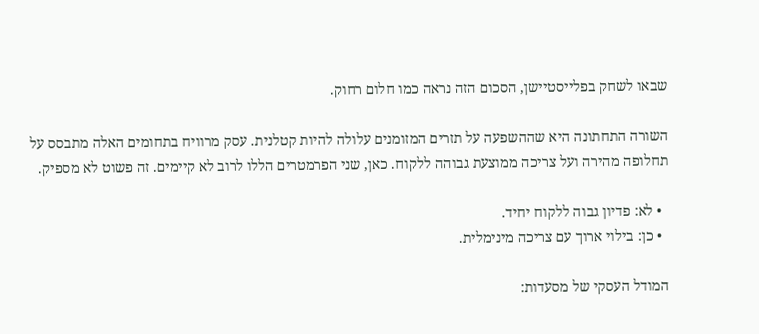שבאו לשחק בפלייסטיישן, הסכום הזה נראה כמו חלום רחוק.

השורה התחתונה היא שההשפעה על תזרים המזומנים עלולה להיות קטלנית. עסק מרוויח בתחומים האלה מתבסס על תחלופה מהירה ועל צריכה ממוצעת גבוהה ללקוח. כאן, שני הפרמטרים הללו לרוב לא קיימים. זה פשוט לא מספיק.

  • לא: פדיון גבוה ללקוח יחיד.
  • כן: בילוי ארוך עם צריכה מינימלית.

המודל העסקי של מסעדות: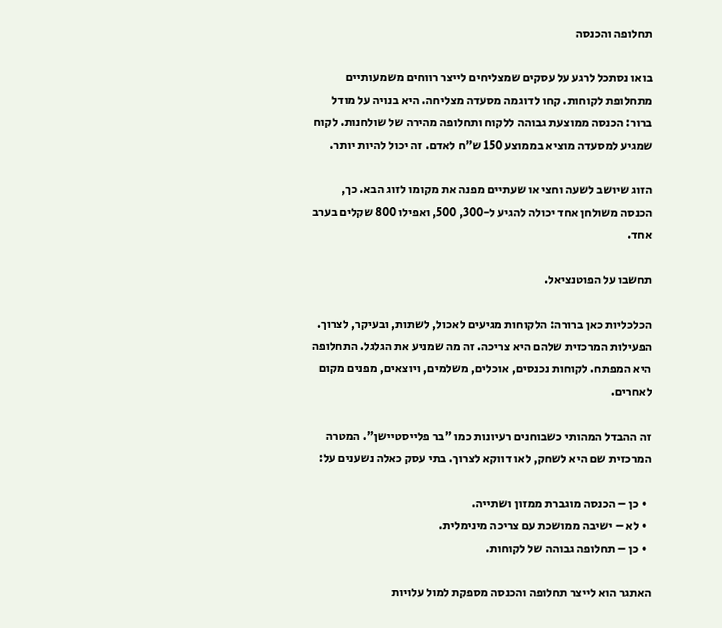תחלופה והכנסה

בואו נסתכל לרגע על עסקים שמצליחים לייצר רווחים משמעותיים מתחלופת לקוחות. קחו לדוגמה מסעדה מצליחה. היא בנויה על מודל ברור: הכנסה ממוצעת גבוהה ללקוח ותחלופה מהירה של שולחנות. לקוח שמגיע למסעדה מוציא בממוצע 150 ש"ח לאדם. זה יכול להיות יותר.

הזוג שיושב לשעה וחצי או שעתיים מפנה את מקומו לזוג הבא. כך, הכנסה משולחן אחד יכולה להגיע ל-300, 500, ואפילו 800 שקלים בערב אחד.

תחשבו על הפוטנציאל.

הכלכליות כאן ברורה: הלקוחות מגיעים לאכול, לשתות, ובעיקר, לצרוך. הפעילות המרכזית שלהם היא צריכה. זה מה שמניע את הגלגל. התחלופה היא המפתח. לקוחות נכנסים, אוכלים, משלמים, ויוצאים, מפנים מקום לאחרים.

זה ההבדל המהותי כשבוחנים רעיונות כמו "בר פלייסטיישן". המטרה המרכזית שם היא לשחק, לאו דווקא לצרוך. בתי עסק כאלה נשענים על:

  • כן – הכנסה מוגברת ממזון ושתייה.
  • לא – ישיבה ממושכת עם צריכה מינימלית.
  • כן – תחלופה גבוהה של לקוחות.

האתגר הוא לייצר תחלופה והכנסה מספקת למול עלויות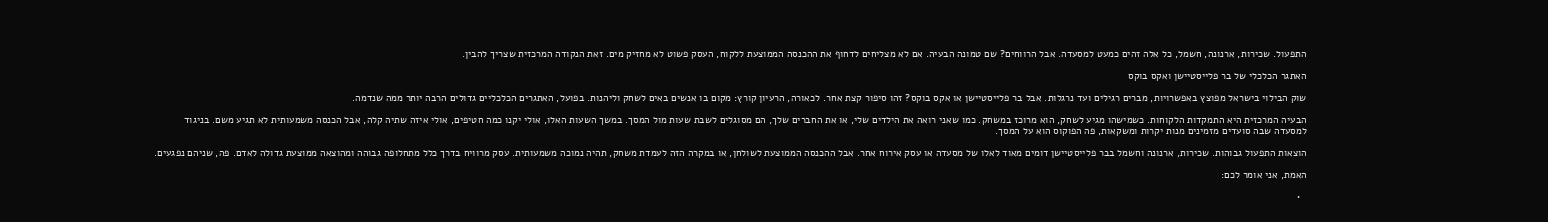התפעול. שכירות, ארנונה, חשמל, כל אלה זהים כמעט למסעדה. אבל הרווחים? שם טמונה הבעיה. אם לא מצליחים לדחוף את ההכנסה הממוצעת ללקוח, העסק פשוט לא מחזיק מים. זאת הנקודה המרכזית שצריך להבין.

האתגר הכלכלי של בר פלייסטיישן ואקס בוקס

שוק הבילוי בישראל מפוצץ באפשרויות, מברים רגילים ועד נרגלות. אבל בר פלייסטיישן או אקס בוקס? זהו סיפור קצת אחר. לכאורה, הרעיון קורץ: מקום בו אנשים באים לשחק וליהנות. בפועל, האתגרים הכלכליים גדולים הרבה יותר ממה שנדמה.

הבעיה המרכזית היא התמקדות הלקוחות. כשמישהו מגיע לשחק, הוא מרוכז במשחק. כמו שאני רואה את הילדים שלי, או את החברים שלך, הם מסוגלים לשבת שעות מול המסך. במשך השעות האלו, אולי יקנו כמה חטיפים, אולי איזה שתיה קלה, אבל הכנסה משמעותית לא תגיע משם. בניגוד למסעדה שבה סועדים מזמינים מנות יקרות ומשקאות, פה הפוקוס הוא על המסך.

הוצאות התפעול גבוהות. שכירות, ארנונה וחשמל בבר פלייסטיישן דומים מאוד לאלו של מסעדה או עסק אירוח אחר. אבל ההכנסה הממוצעת לשולחן, או במקרה הזה לעמדת משחק, תהיה נמוכה משמעותית. עסק מרוויח בדרך כלל מתחלופה גבוהה ומהוצאה ממוצעת גדולה לאדם. פה, שניהם נפגעים.

האמת, אני אומר לכם:

  •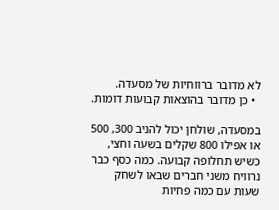לא מדובר ברווחיות של מסעדה.
  • כן מדובר בהוצאות קבועות דומות.

במסעדה, שולחן יכול להניב 300, 500 או אפילו 800 שקלים בשעה וחצי, כשיש תחלופה קבועה. כמה כסף כבר נרוויח משני חברים שבאו לשחק שעות עם כמה פחיות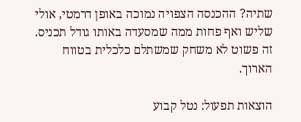שתיה? ההכנסה הצפויה נמוכה באופן דרמטי, אולי שליש ואף פחות ממה שמסעדה באותו גודל תכניס. זה פשוט לא משחק שמשתלם כלכלית בטווח הארוך.

הוצאות תפעול: נטל קבוע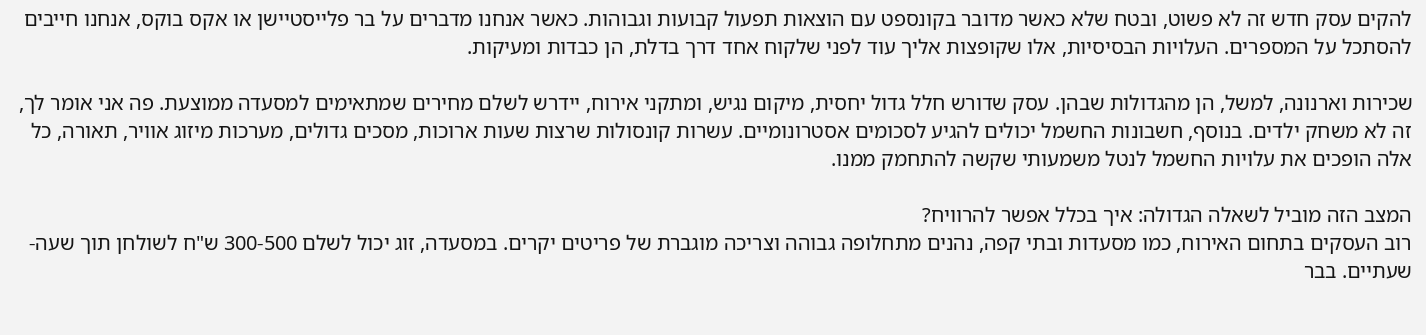להקים עסק חדש זה לא פשוט, ובטח שלא כאשר מדובר בקונספט עם הוצאות תפעול קבועות וגבוהות. כאשר אנחנו מדברים על בר פלייסטיישן או אקס בוקס, אנחנו חייבים להסתכל על המספרים. העלויות הבסיסיות, אלו שקופצות אליך עוד לפני שלקוח אחד דרך בדלת, הן כבדות ומעיקות.

שכירות וארנונה, למשל, הן מהגדולות שבהן. עסק שדורש חלל גדול יחסית, מיקום נגיש, ומתקני אירוח, יידרש לשלם מחירים שמתאימים למסעדה ממוצעת. פה אני אומר לך, זה לא משחק ילדים. בנוסף, חשבונות החשמל יכולים להגיע לסכומים אסטרונומיים. עשרות קונסולות שרצות שעות ארוכות, מסכים גדולים, מערכות מיזוג אוויר, תאורה, כל אלה הופכים את עלויות החשמל לנטל משמעותי שקשה להתחמק ממנו.

המצב הזה מוביל לשאלה הגדולה: איך בכלל אפשר להרוויח?
רוב העסקים בתחום האירוח, כמו מסעדות ובתי קפה, נהנים מתחלופה גבוהה וצריכה מוגברת של פריטים יקרים. במסעדה, זוג יכול לשלם 300-500 ש"ח לשולחן תוך שעה-שעתיים. בבר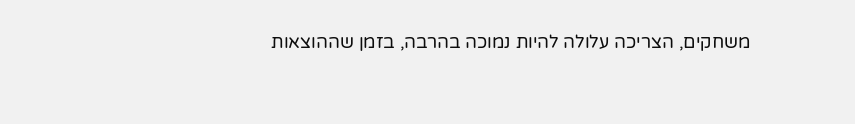משחקים, הצריכה עלולה להיות נמוכה בהרבה, בזמן שההוצאות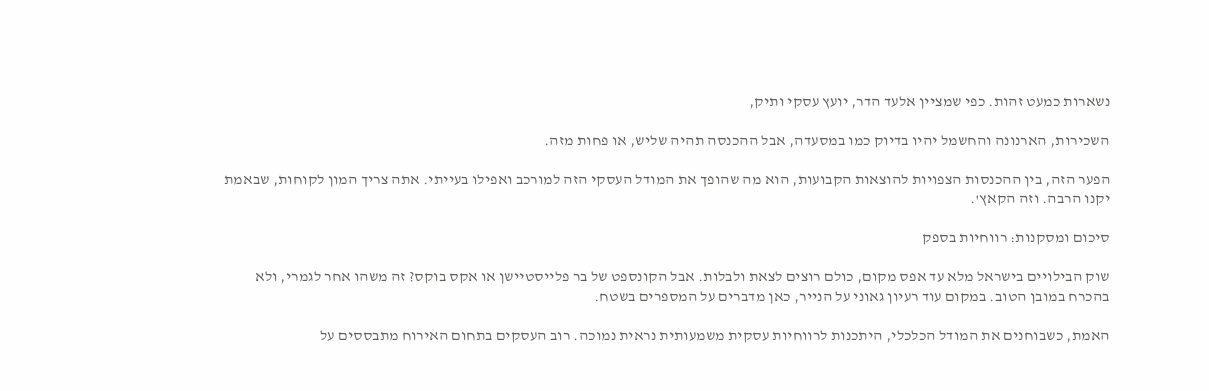נשארות כמעט זהות. כפי שמציין אלעד הדר, יועץ עסקי ותיק,

השכירות, הארנונה והחשמל יהיו בדיוק כמו במסעדה, אבל ההכנסה תהיה שליש, או פחות מזה.

הפער הזה, בין ההכנסות הצפויות להוצאות הקבועות, הוא מה שהופך את המודל העסקי הזה למורכב ואפילו בעייתי. אתה צריך המון לקוחות, שבאמת יקנו הרבה. וזה הקאץ'.

סיכום ומסקנות: רווחיות בספק

שוק הבילויים בישראל מלא עד אפס מקום, כולם רוצים לצאת ולבלות. אבל הקונספט של בר פלייסטיישן או אקס בוקס? זה משהו אחר לגמרי, ולא בהכרח במובן הטוב. במקום עוד רעיון גאוני על הנייר, כאן מדברים על המספרים בשטח.

האמת, כשבוחנים את המודל הכלכלי, היתכנות לרווחיות עסקית משמעותית נראית נמוכה. רוב העסקים בתחום האירוח מתבססים על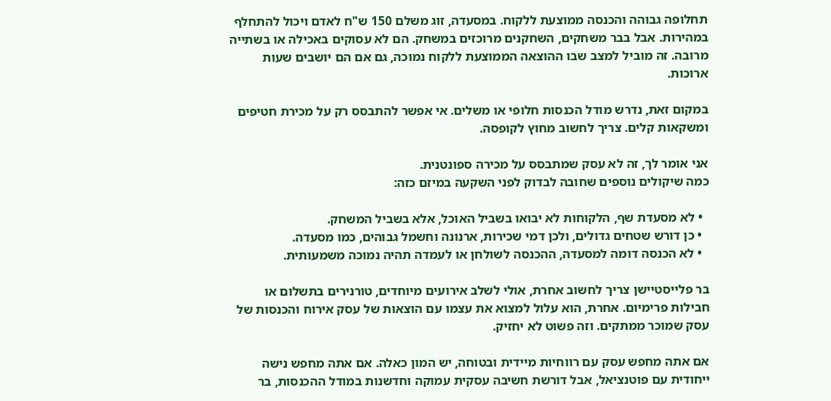תחלופה גבוהה והכנסה ממוצעת ללקוח. במסעדה, זוג משלם 150 ש"ח לאדם ויכול להתחלף במהירות. אבל בבר משחקים, השחקנים מרוכזים במשחק. הם לא עסוקים באכילה או בשתייה מרובה. זה מוביל למצב שבו ההוצאה הממוצעת ללקוח נמוכה, גם אם הם יושבים שעות ארוכות.

במקום זאת, נדרש מודל הכנסות חלופי או משלים. אי אפשר להתבסס רק על מכירת חטיפים ומשקאות קלים. צריך לחשוב מחוץ לקופסה.

אני אומר לך, זה לא עסק שמתבסס על מכירה ספונטנית.
כמה שיקולים נוספים שחובה לבדוק לפני השקעה במיזם כזה:

  • לא מסעדת שף, הלקוחות לא יבואו בשביל האוכל, אלא בשביל המשחק.
  • כן דורש שטחים גדולים, ולכן דמי שכירות, ארנונה וחשמל גבוהים, כמו מסעדה.
  • לא הכנסה דומה למסעדה, ההכנסה לשולחן או לעמדה תהיה נמוכה משמעותית.

בר פלייסטיישן צריך לחשוב אחרת, אולי לשלב אירועים מיוחדים, טורנירים בתשלום או חבילות פרימיום. אחרת, הוא עלול למצוא את עצמו עם הוצאות של עסק אירוח והכנסות של עסק שמוכר ממתקים. וזה פשוט לא יחזיק.

אם אתה מחפש עסק עם רווחיות מיידית ובטוחה, יש המון כאלה. אם אתה מחפש נישה ייחודית עם פוטנציאל, אבל דורשת חשיבה עסקית עמוקה וחדשנות במודל ההכנסות, בר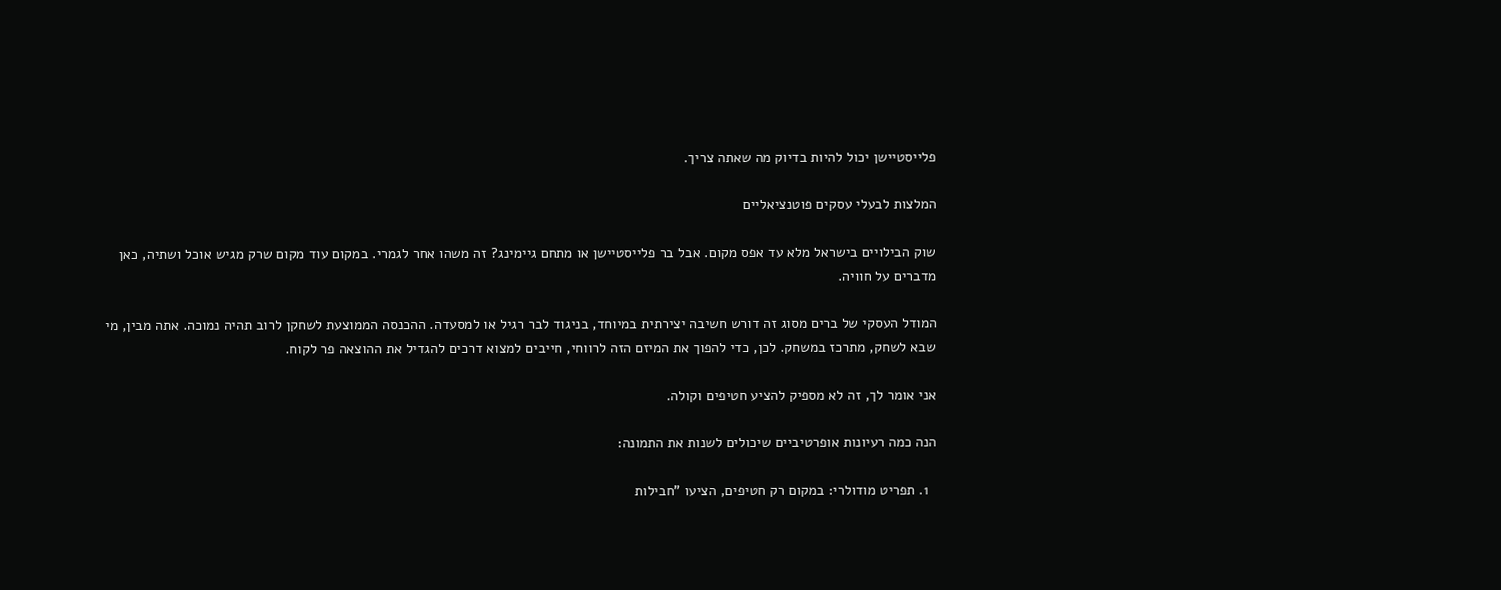פלייסטיישן יכול להיות בדיוק מה שאתה צריך.

המלצות לבעלי עסקים פוטנציאליים

שוק הבילויים בישראל מלא עד אפס מקום. אבל בר פלייסטיישן או מתחם גיימינג? זה משהו אחר לגמרי. במקום עוד מקום שרק מגיש אוכל ושתיה, כאן מדברים על חוויה.

המודל העסקי של ברים מסוג זה דורש חשיבה יצירתית במיוחד, בניגוד לבר רגיל או למסעדה. ההכנסה הממוצעת לשחקן לרוב תהיה נמוכה. אתה מבין, מי שבא לשחק, מתרכז במשחק. לכן, כדי להפוך את המיזם הזה לרווחי, חייבים למצוא דרכים להגדיל את ההוצאה פר לקוח.

אני אומר לך, זה לא מספיק להציע חטיפים וקולה.

הנה כמה רעיונות אופרטיביים שיכולים לשנות את התמונה:

  1. תפריט מודולרי: במקום רק חטיפים, הציעו "חבילות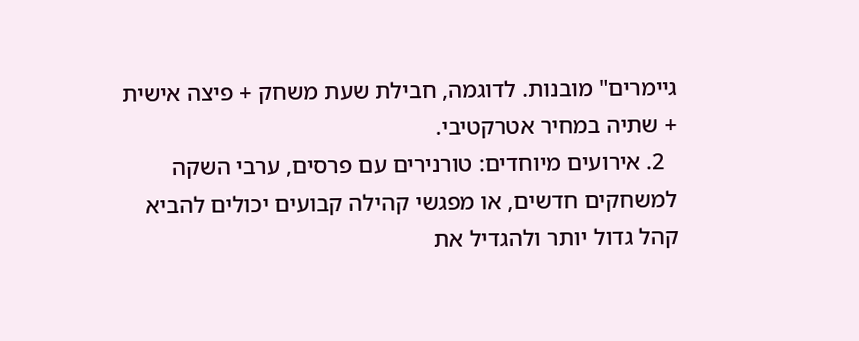גיימרים" מובנות. לדוגמה, חבילת שעת משחק + פיצה אישית + שתיה במחיר אטרקטיבי.
  2. אירועים מיוחדים: טורנירים עם פרסים, ערבי השקה למשחקים חדשים, או מפגשי קהילה קבועים יכולים להביא קהל גדול יותר ולהגדיל את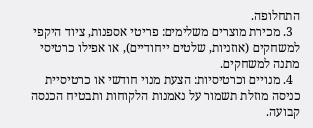התחלופה.
  3. מכירת מוצרים משלימים: פריטי אספנות, ציוד היקפי למשחקים (אוזניות, שלטים ייחודיים), או אפילו כרטיסי מתנה למשחקים.
  4. מנויים וכרטיסיות: הצעת מנוי חודשי או כרטיסיית כניסה מוזלת תשמור על נאמנות הלקוחות ותבטיח הכנסה קבועה.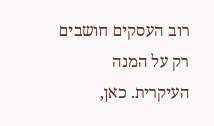רוב העסקים חושבים רק על המנה העיקרית. כאן,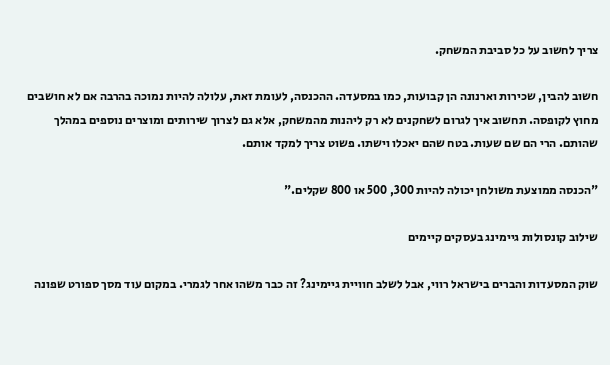צריך לחשוב על כל סביבת המשחק.

חשוב להבין, שכירות וארנונה הן קבועות, כמו במסעדה. ההכנסה, לעומת זאת, עלולה להיות נמוכה בהרבה אם לא חושבים מחוץ לקופסה. תחשוב איך לגרום לשחקנים לא רק ליהנות מהמשחק, אלא גם לצרוך שירותים ומוצרים נוספים במהלך שהותם. הרי הם שם שעות. בטח שהם יאכלו וישתו. פשוט צריך למקד אותם.

"הכנסה ממוצעת משולחן יכולה להיות 300, 500 או 800 שקלים."

שילוב קונסולות גיימינג בעסקים קיימים

שוק המסעדות והברים בישראל רווי, אבל לשלב חוויית גיימינג? זה כבר משהו אחר לגמרי. במקום עוד מסך ספורט שפונה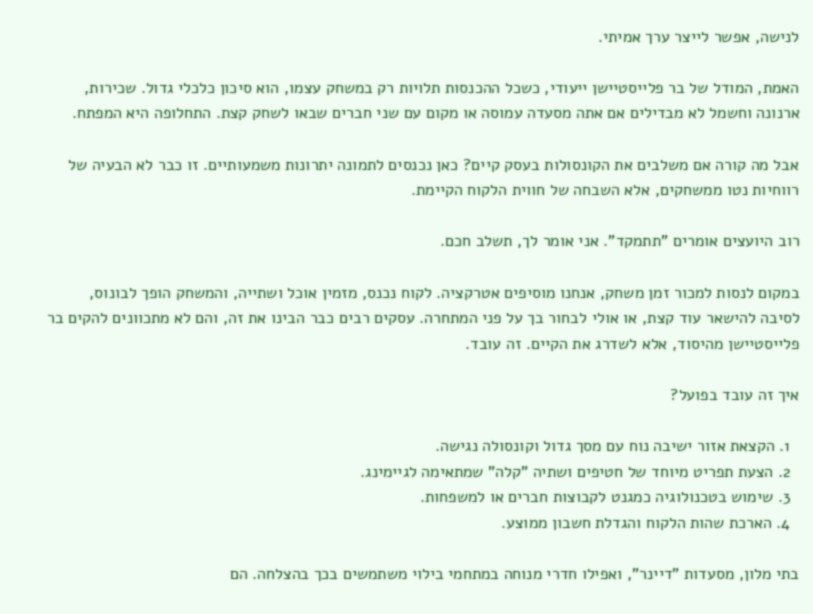לנישה, אפשר לייצר ערך אמיתי.

האמת, המודל של בר פלייסטיישן ייעודי, כשכל ההכנסות תלויות רק במשחק עצמו, הוא סיכון כלכלי גדול. שכירות, ארנונה וחשמל לא מבדילים אם אתה מסעדה עמוסה או מקום עם שני חברים שבאו לשחק קצת. התחלופה היא המפתח.

אבל מה קורה אם משלבים את הקונסולות בעסק קיים? כאן נכנסים לתמונה יתרונות משמעותיים. זו כבר לא הבעיה של רווחיות נטו ממשחקים, אלא השבחה של חווית הלקוח הקיימת.

רוב היועצים אומרים "תתמקד". אני אומר לך, תשלב חכם.

במקום לנסות למכור זמן משחק, אנחנו מוסיפים אטרקציה. לקוח נכנס, מזמין אוכל ושתייה, והמשחק הופך לבונוס, לסיבה להישאר עוד קצת, או אולי לבחור בך על פני המתחרה. עסקים רבים כבר הבינו את זה, והם לא מתכוונים להקים בר פלייסטיישן מהיסוד, אלא לשדרג את הקיים. זה עובד.

איך זה עובד בפועל?

  1. הקצאת אזור ישיבה נוח עם מסך גדול וקונסולה נגישה.
  2. הצעת תפריט מיוחד של חטיפים ושתיה "קלה" שמתאימה לגיימינג.
  3. שימוש בטכנולוגיה כמגנט לקבוצות חברים או למשפחות.
  4. הארכת שהות הלקוח והגדלת חשבון ממוצע.

בתי מלון, מסעדות "דיינר", ואפילו חדרי מנוחה במתחמי בילוי משתמשים בכך בהצלחה. הם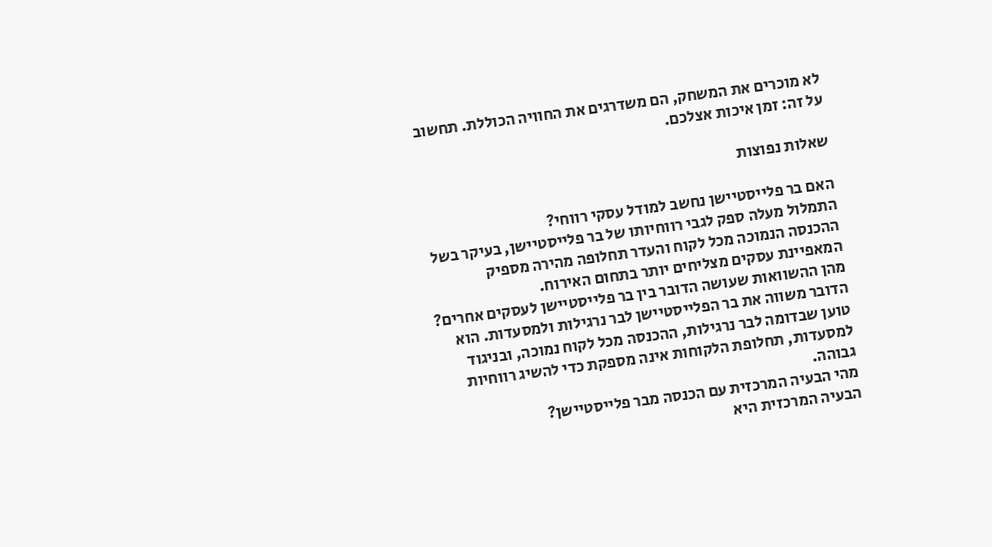לא מוכרים את המשחק, הם משדרגים את החוויה הכוללת. תחשוב על זה: זמן איכות אצלכם.

שאלות נפוצות

האם בר פלייסטיישן נחשב למודל עסקי רווחי?
התמלול מעלה ספק לגבי רווחיותו של בר פלייסטיישן, בעיקר בשל ההכנסה הנמוכה מכל לקוח והעדר תחלופה מהירה מספיק המאפיינת עסקים מצליחים יותר בתחום האירוח.
מהן ההשוואות שעושה הדובר בין בר פלייסטיישן לעסקים אחרים?
הדובר משווה את בר הפלייסטיישן לבר נרגילות ולמסעדות. הוא טוען שבדומה לבר נרגילות, ההכנסה מכל לקוח נמוכה, ובניגוד למסעדות, תחלופת הלקוחות אינה מספקת כדי להשיג רווחיות גבוהה.
מהי הבעיה המרכזית עם הכנסה מבר פלייסטיישן?
הבעיה המרכזית היא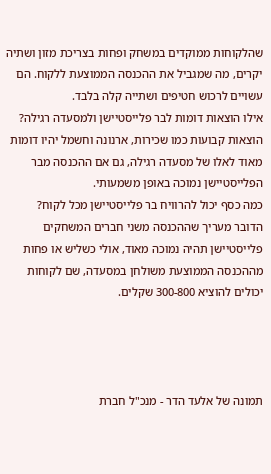שהלקוחות ממוקדים במשחק ופחות בצריכת מזון ושתיה יקרים, מה שמגביל את ההכנסה הממוצעת ללקוח. הם עשויים לרכוש חטיפים ושתייה קלה בלבד.
אילו הוצאות דומות לבר פלייסטיישן ולמסעדה רגילה?
הוצאות קבועות כמו שכירות, ארנונה וחשמל יהיו דומות מאוד לאלו של מסעדה רגילה, גם אם ההכנסה מבר הפלייסטיישן נמוכה באופן משמעותי.
כמה כסף יכול להרוויח בר פלייסטיישן מכל לקוח?
הדובר מעריך שההכנסה משני חברים המשחקים פלייסטיישן תהיה נמוכה מאוד, אולי כשליש או פחות מההכנסה הממוצעת משולחן במסעדה, שם לקוחות יכולים להוציא 300-800 שקלים.




תמונה של אלעד הדר - מנכ"ל חברת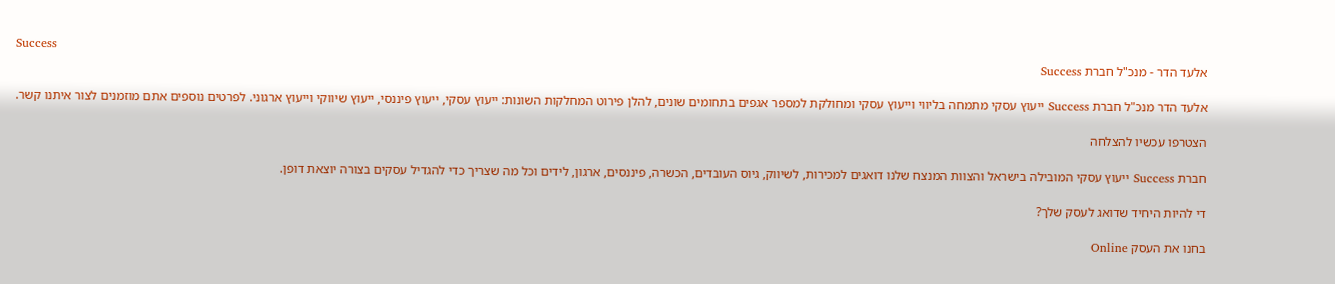Success
אלעד הדר - מנכ"ל חברת Success

אלעד הדר מנכ"ל חברת Success ייעוץ עסקי מתמחה בליווי וייעוץ עסקי ומחולקת למספר אגפים בתחומים שונים, להלן פירוט המחלקות השונות: ייעוץ עסקי, ייעוץ פיננסי, ייעוץ שיווקי וייעוץ ארגוני. לפרטים נוספים אתם מוזמנים לצור איתנו קשר.

הצטרפו עכשיו להצלחה

חברת Success ייעוץ עסקי המובילה בישראל והצוות המנצח שלנו דואגים למכירות, לשיווק, גיוס העובדים, הכשרה, פיננסים, ארגון, לידים וכל מה שצריך כדי להגדיל עסקים בצורה יוצאת דופן.

די להיות היחיד שדואג לעסק שלך?

בחנו את העסק Online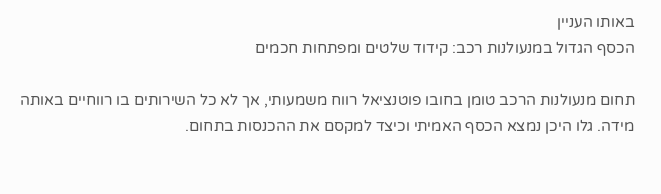באותו העניין
הכסף הגדול במנעולנות רכב: קידוד שלטים ומפתחות חכמים

תחום מנעולנות הרכב טומן בחובו פוטנציאל רווח משמעותי, אך לא כל השירותים בו רווחיים באותה מידה. גלו היכן נמצא הכסף האמיתי וכיצד למקסם את ההכנסות בתחום.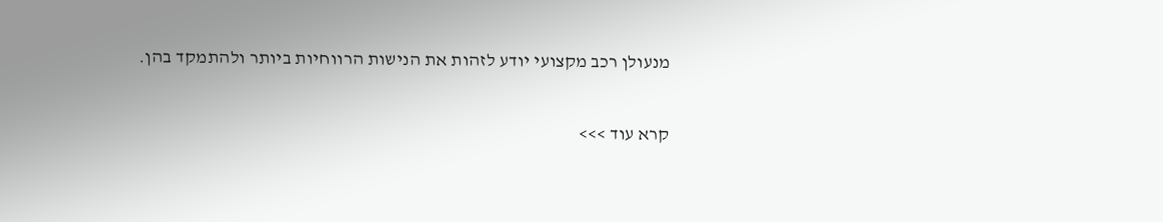מנעולן רכב מקצועי יודע לזהות את הנישות הרווחיות ביותר ולהתמקד בהן.

קרא עוד >>>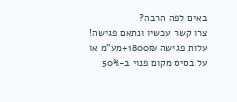באים לפה הרבה?
צרו קשר עכשיו ונתאם פגישה!
עלות פגישה 1800₪+מע"מ או על בסיס מקום פנוי ב-50%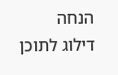הנחה
דילוג לתוכן